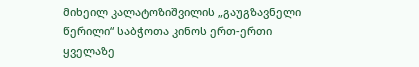მიხეილ კალატოზიშვილის „გაუგზავნელი წერილი“ საბჭოთა კინოს ერთ-ერთი ყველაზე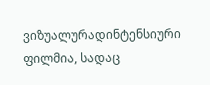ვიზუალურადინტენსიური ფილმია, სადაც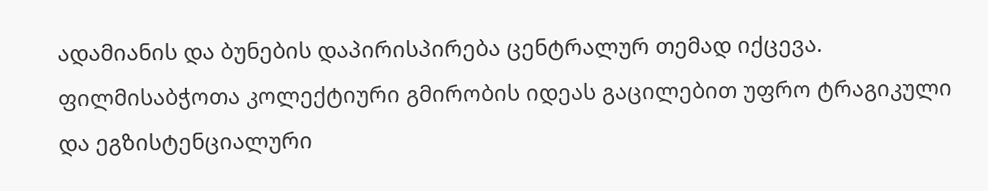ადამიანის და ბუნების დაპირისპირება ცენტრალურ თემად იქცევა. ფილმისაბჭოთა კოლექტიური გმირობის იდეას გაცილებით უფრო ტრაგიკული და ეგზისტენციალური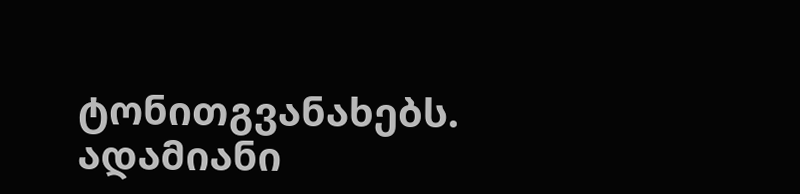ტონითგვანახებს. ადამიანი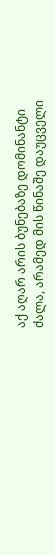აქ აღარ არის ბუნებაზე დომინანტი ძალა, არამედ მის წინაშე დაუცველი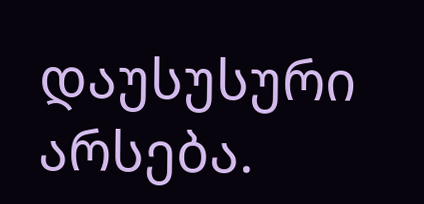დაუსუსური არსება.